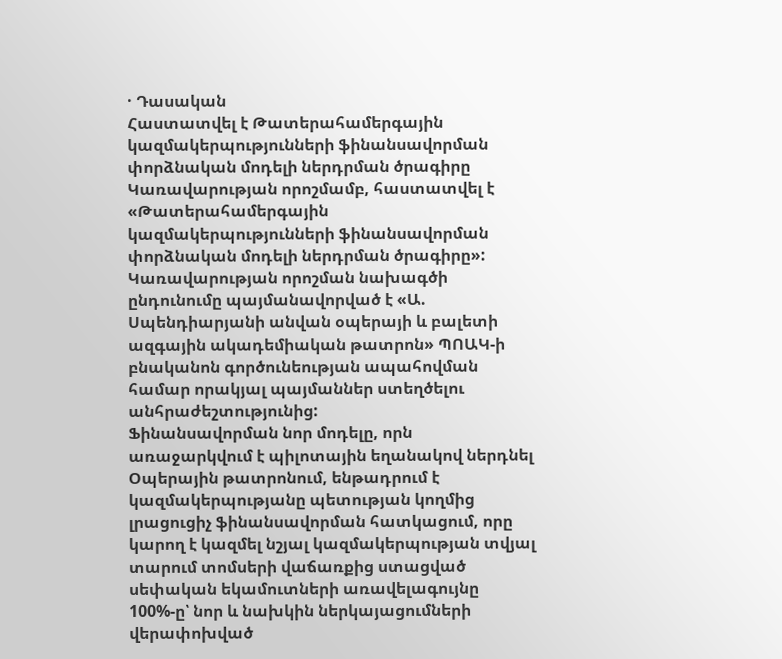· Դասական
Հաստատվել է Թատերահամերգային կազմակերպությունների ֆինանսավորման փորձնական մոդելի ներդրման ծրագիրը
Կառավարության որոշմամբ, հաստատվել է «Թատերահամերգային կազմակերպությունների ֆինանսավորման փորձնական մոդելի ներդրման ծրագիրը»: Կառավարության որոշման նախագծի ընդունումը պայմանավորված է «Ա. Սպենդիարյանի անվան օպերայի և բալետի ազգային ակադեմիական թատրոն» ՊՈԱԿ-ի բնականոն գործունեության ապահովման համար որակյալ պայմաններ ստեղծելու անհրաժեշտությունից:
Ֆինանսավորման նոր մոդելը, որն առաջարկվում է պիլոտային եղանակով ներդնել Օպերային թատրոնում, ենթադրում է կազմակերպությանը պետության կողմից լրացուցիչ ֆինանսավորման հատկացում, որը կարող է կազմել նշյալ կազմակերպության տվյալ տարում տոմսերի վաճառքից ստացված սեփական եկամուտների առավելագույնը 100%-ը՝ նոր և նախկին ներկայացումների վերափոխված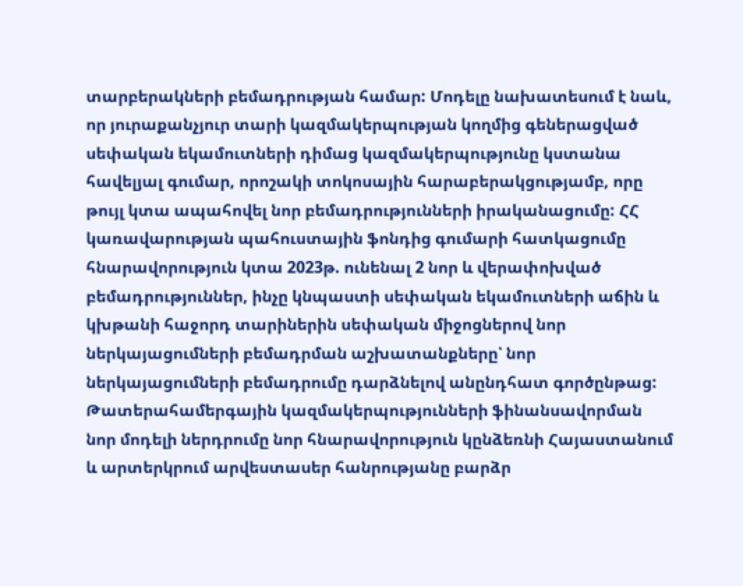տարբերակների բեմադրության համար: Մոդելը նախատեսում է նաև, որ յուրաքանչյուր տարի կազմակերպության կողմից գեներացված սեփական եկամուտների դիմաց կազմակերպությունը կստանա հավելյալ գումար, որոշակի տոկոսային հարաբերակցությամբ, որը թույլ կտա ապահովել նոր բեմադրությունների իրականացումը: ՀՀ կառավարության պահուստային ֆոնդից գումարի հատկացումը հնարավորություն կտա 2023թ. ունենալ 2 նոր և վերափոխված բեմադրություններ, ինչը կնպաստի սեփական եկամուտների աճին և կխթանի հաջորդ տարիներին սեփական միջոցներով նոր ներկայացումների բեմադրման աշխատանքները՝ նոր ներկայացումների բեմադրումը դարձնելով անընդհատ գործընթաց: Թատերահամերգային կազմակերպությունների ֆինանսավորման նոր մոդելի ներդրումը նոր հնարավորություն կընձեռնի Հայաստանում և արտերկրում արվեստասեր հանրությանը բարձր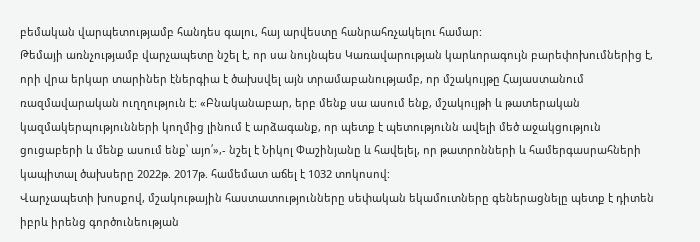բեմական վարպետությամբ հանդես գալու, հայ արվեստը հանրահռչակելու համար:
Թեմայի առնչությամբ վարչապետը նշել է, որ սա նույնպես Կառավարության կարևորագույն բարեփոխումներից է, որի վրա երկար տարիներ էներգիա է ծախսվել այն տրամաբանությամբ, որ մշակույթը Հայաստանում ռազմավարական ուղղություն է: «Բնականաբար, երբ մենք սա ասում ենք, մշակույթի և թատերական կազմակերպությունների կողմից լինում է արձագանք, որ պետք է պետությունն ավելի մեծ աջակցություն ցուցաբերի և մենք ասում ենք՝ այո՛»,- նշել է Նիկոլ Փաշինյանը և հավելել, որ թատրոնների և համերգասրահների կապիտալ ծախսերը 2022թ. 2017թ. համեմատ աճել է 1032 տոկոսով:
Վարչապետի խոսքով, մշակութային հաստատությունները սեփական եկամուտները գեներացնելը պետք է դիտեն իբրև իրենց գործունեության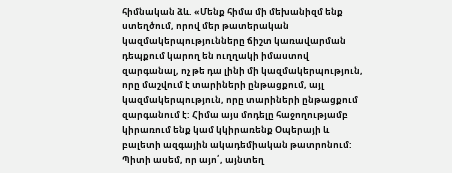հիմնական ձև. «Մենք հիմա մի մեխանիզմ ենք ստեղծում, որով մեր թատերական կազմակերպությունները ճիշտ կառավարման դեպքում կարող են ուղղակի իմաստով զարգանալ, ոչ թե դա լինի մի կազմակերպություն, որը մաշվում է տարիների ընթացքում, այլ կազմակերպություն, որը տարիների ընթացքում զարգանում է: Հիմա այս մոդելը հաջողությամբ կիրառում ենք կամ կկիրառենք Օպերայի և բալետի ազգային ակադեմիական թատրոնում: Պիտի ասեմ, որ այո՛, այնտեղ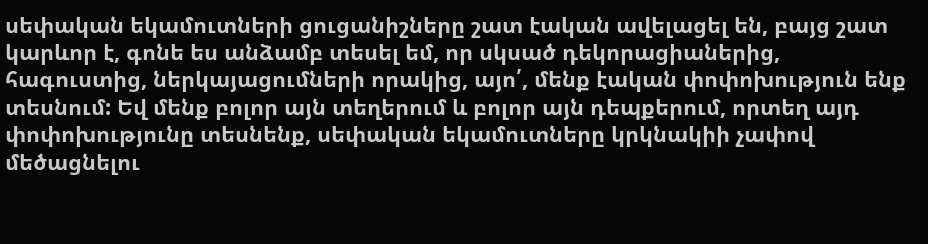սեփական եկամուտների ցուցանիշները շատ էական ավելացել են, բայց շատ կարևոր է, գոնե ես անձամբ տեսել եմ, որ սկսած դեկորացիաներից, հագուստից, ներկայացումների որակից, այո՛, մենք էական փոփոխություն ենք տեսնում: Եվ մենք բոլոր այն տեղերում և բոլոր այն դեպքերում, որտեղ այդ փոփոխությունը տեսնենք, սեփական եկամուտները կրկնակիի չափով մեծացնելու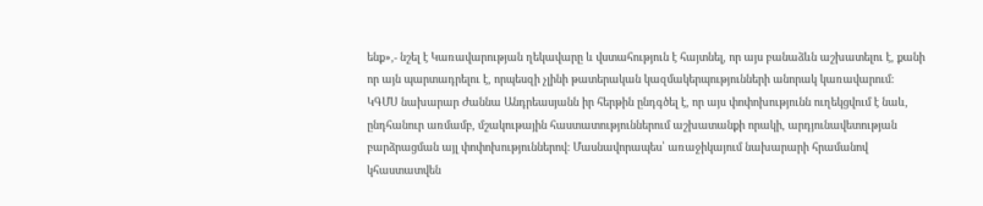ենք»,- նշել է Կառավարության ղեկավարը և վստահություն է հայտնել, որ այս բանաձևն աշխատելու է, քանի որ այն պարտադրելու է, որպեսզի չլինի թատերական կազմակերպությունների անորակ կառավարում:
ԿԳՄՍ նախարար Ժաննա Անդրեասյանն իր հերթին ընդգծել է, որ այս փոփոխությունն ուղեկցվում է նաև, ընդհանուր առմամբ, մշակութային հաստատություններում աշխատանքի որակի, արդյունավետության բարձրացման այլ փոփոխություններով: Մասնավորապես՝ առաջիկայում նախարարի հրամանով կհաստատվեն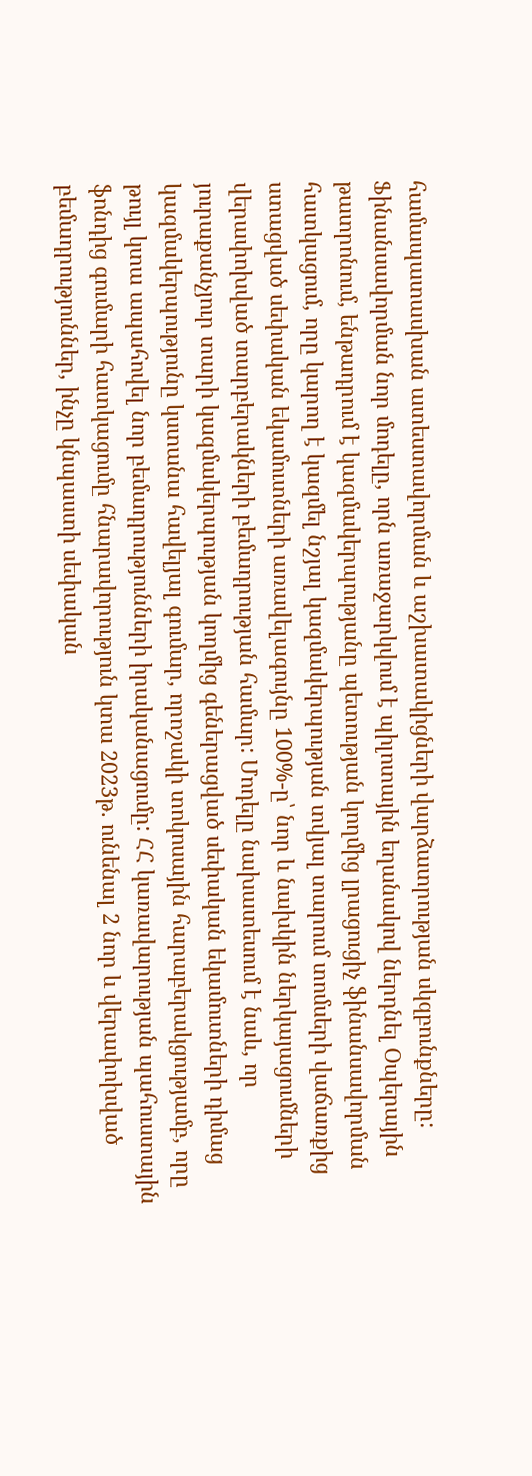համապատասխան ատեստավորման և աշխատակիցների վարձատրության սկզբունքները:
Ֆինանսավորման նոր մոդելը, որն առաջարկվում է պիլոտային եղանակով ներդնել Օպերային թատրոնում, ենթադրում է կազմակերպությանը պետության կողմից լրացուցիչ ֆինանսավորման հատկացում, որը կարող է կազմել նշյալ կազմակերպության տվյալ տարում տոմսերի վաճառքից ստացված սեփական եկամուտների առավելագույնը 100%-ը՝ նոր և նախկին ներկայացումների վերափոխված տարբերակների բեմադրության համար: Մոդելը նախատեսում է նաև, որ յուրաքանչյուր տարի կազմակերպության կողմից գեներացված սեփական եկամուտների դիմաց կազմակերպությունը կստանա հավելյալ գումար, որոշակի տոկոսային հարաբերակցությամբ, որը թույլ կտա ապահովել նոր բեմադրությունների իրականացումը: ՀՀ կառավարության պահուստային ֆոնդից գումարի հատկացումը հնարավորություն կտա 2023թ. ունենալ 2 նոր և վերափոխված բեմադրություններ, ինչը կնպաստի սեփական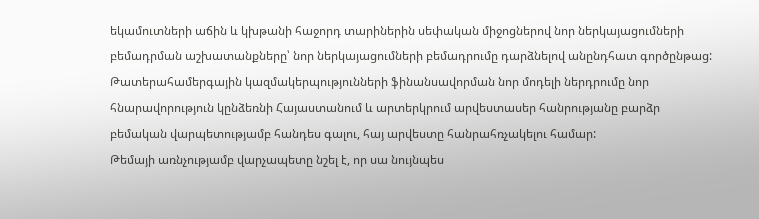եկամուտների աճին և կխթանի հաջորդ տարիներին սեփական միջոցներով նոր ներկայացումների բեմադրման աշխատանքները՝ նոր ներկայացումների բեմադրումը դարձնելով անընդհատ գործընթաց: Թատերահամերգային կազմակերպությունների ֆինանսավորման նոր մոդելի ներդրումը նոր հնարավորություն կընձեռնի Հայաստանում և արտերկրում արվեստասեր հանրությանը բարձր բեմական վարպետությամբ հանդես գալու, հայ արվեստը հանրահռչակելու համար:
Թեմայի առնչությամբ վարչապետը նշել է, որ սա նույնպես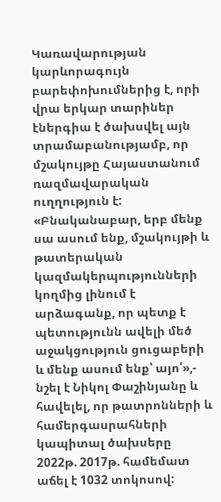Կառավարության կարևորագույն բարեփոխումներից է, որի վրա երկար տարիներ էներգիա է ծախսվել այն տրամաբանությամբ, որ մշակույթը Հայաստանում ռազմավարական ուղղություն է: «Բնականաբար, երբ մենք սա ասում ենք, մշակույթի և թատերական կազմակերպությունների կողմից լինում է արձագանք, որ պետք է պետությունն ավելի մեծ աջակցություն ցուցաբերի և մենք ասում ենք՝ այո՛»,- նշել է Նիկոլ Փաշինյանը և հավելել, որ թատրոնների և համերգասրահների կապիտալ ծախսերը 2022թ. 2017թ. համեմատ աճել է 1032 տոկոսով: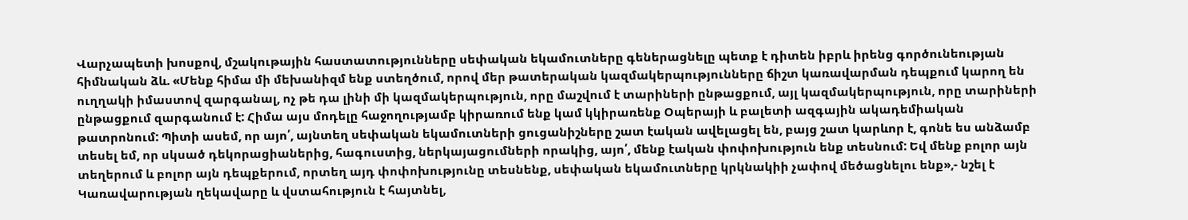Վարչապետի խոսքով, մշակութային հաստատությունները սեփական եկամուտները գեներացնելը պետք է դիտեն իբրև իրենց գործունեության հիմնական ձև. «Մենք հիմա մի մեխանիզմ ենք ստեղծում, որով մեր թատերական կազմակերպությունները ճիշտ կառավարման դեպքում կարող են ուղղակի իմաստով զարգանալ, ոչ թե դա լինի մի կազմակերպություն, որը մաշվում է տարիների ընթացքում, այլ կազմակերպություն, որը տարիների ընթացքում զարգանում է: Հիմա այս մոդելը հաջողությամբ կիրառում ենք կամ կկիրառենք Օպերայի և բալետի ազգային ակադեմիական թատրոնում: Պիտի ասեմ, որ այո՛, այնտեղ սեփական եկամուտների ցուցանիշները շատ էական ավելացել են, բայց շատ կարևոր է, գոնե ես անձամբ տեսել եմ, որ սկսած դեկորացիաներից, հագուստից, ներկայացումների որակից, այո՛, մենք էական փոփոխություն ենք տեսնում: Եվ մենք բոլոր այն տեղերում և բոլոր այն դեպքերում, որտեղ այդ փոփոխությունը տեսնենք, սեփական եկամուտները կրկնակիի չափով մեծացնելու ենք»,- նշել է Կառավարության ղեկավարը և վստահություն է հայտնել,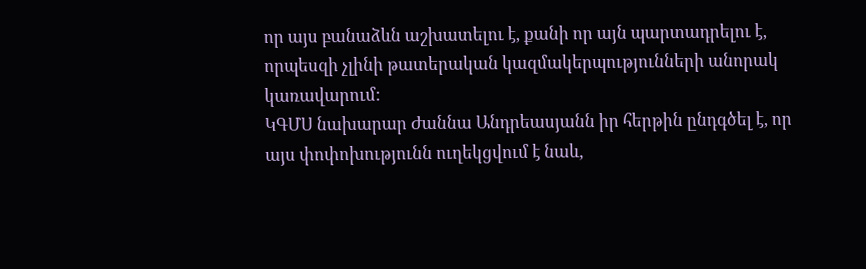որ այս բանաձևն աշխատելու է, քանի որ այն պարտադրելու է, որպեսզի չլինի թատերական կազմակերպությունների անորակ կառավարում:
ԿԳՄՍ նախարար Ժաննա Անդրեասյանն իր հերթին ընդգծել է, որ այս փոփոխությունն ուղեկցվում է նաև,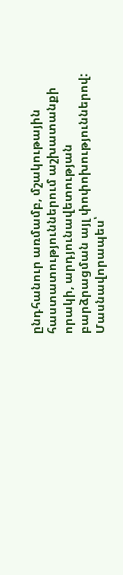ընդհանուր առմամբ, մշակութային հաստատություններում աշխատանքի որակի, արդյունավետության բարձրացման այլ փոփոխություններով: Մասնավորապես՝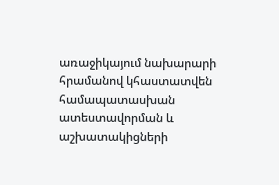առաջիկայում նախարարի հրամանով կհաստատվեն համապատասխան ատեստավորման և աշխատակիցների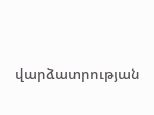վարձատրության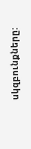սկզբունքները: